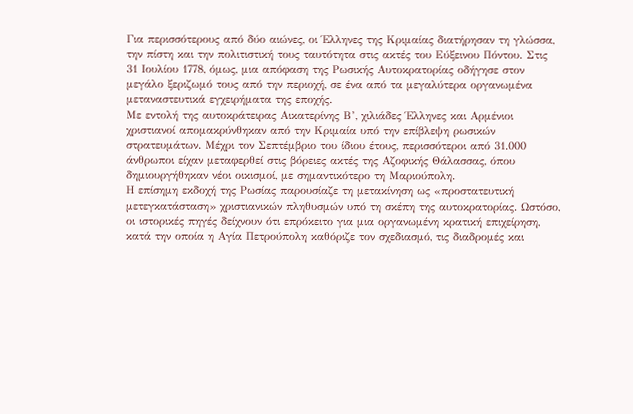Για περισσότερους από δύο αιώνες, οι Έλληνες της Κριμαίας διατήρησαν τη γλώσσα, την πίστη και την πολιτιστική τους ταυτότητα στις ακτές του Εύξεινου Πόντου. Στις 31 Ιουλίου 1778, όμως, μια απόφαση της Ρωσικής Αυτοκρατορίας οδήγησε στον μεγάλο ξεριζωμό τους από την περιοχή, σε ένα από τα μεγαλύτερα οργανωμένα μεταναστευτικά εγχειρήματα της εποχής.
Με εντολή της αυτοκράτειρας Αικατερίνης Β’, χιλιάδες Έλληνες και Αρμένιοι χριστιανοί απομακρύνθηκαν από την Κριμαία υπό την επίβλεψη ρωσικών στρατευμάτων. Μέχρι τον Σεπτέμβριο του ίδιου έτους, περισσότεροι από 31.000 άνθρωποι είχαν μεταφερθεί στις βόρειες ακτές της Αζοφικής Θάλασσας, όπου δημιουργήθηκαν νέοι οικισμοί, με σημαντικότερο τη Μαριούπολη.
Η επίσημη εκδοχή της Ρωσίας παρουσίαζε τη μετακίνηση ως «προστατευτική μετεγκατάσταση» χριστιανικών πληθυσμών υπό τη σκέπη της αυτοκρατορίας. Ωστόσο, οι ιστορικές πηγές δείχνουν ότι επρόκειτο για μια οργανωμένη κρατική επιχείρηση, κατά την οποία η Αγία Πετρούπολη καθόριζε τον σχεδιασμό, τις διαδρομές και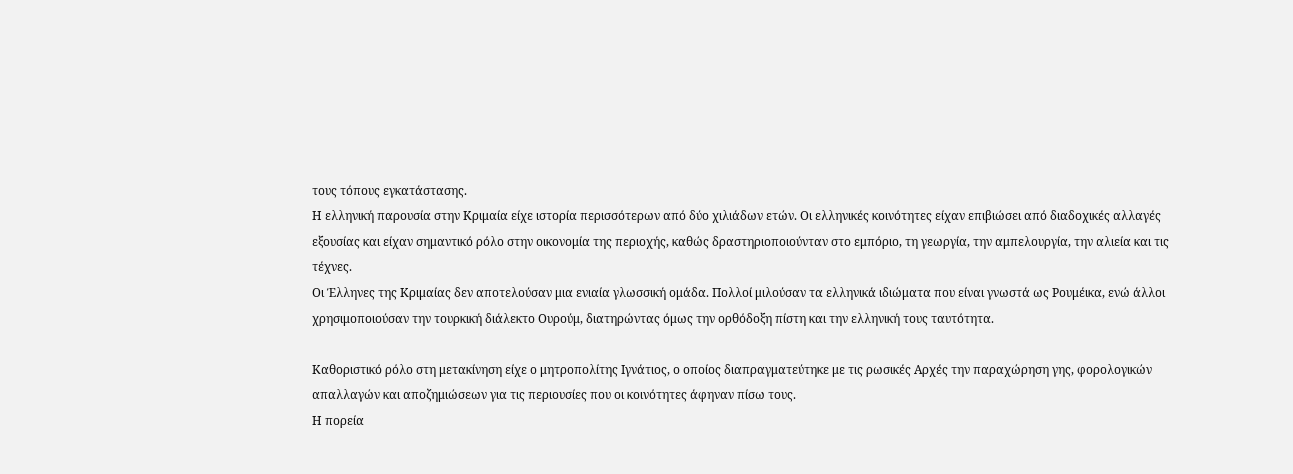τους τόπους εγκατάστασης.
Η ελληνική παρουσία στην Κριμαία είχε ιστορία περισσότερων από δύο χιλιάδων ετών. Οι ελληνικές κοινότητες είχαν επιβιώσει από διαδοχικές αλλαγές εξουσίας και είχαν σημαντικό ρόλο στην οικονομία της περιοχής, καθώς δραστηριοποιούνταν στο εμπόριο, τη γεωργία, την αμπελουργία, την αλιεία και τις τέχνες.
Οι Έλληνες της Κριμαίας δεν αποτελούσαν μια ενιαία γλωσσική ομάδα. Πολλοί μιλούσαν τα ελληνικά ιδιώματα που είναι γνωστά ως Ρουμέικα, ενώ άλλοι χρησιμοποιούσαν την τουρκική διάλεκτο Ουρούμ, διατηρώντας όμως την ορθόδοξη πίστη και την ελληνική τους ταυτότητα.

Καθοριστικό ρόλο στη μετακίνηση είχε ο μητροπολίτης Ιγνάτιος, ο οποίος διαπραγματεύτηκε με τις ρωσικές Αρχές την παραχώρηση γης, φορολογικών απαλλαγών και αποζημιώσεων για τις περιουσίες που οι κοινότητες άφηναν πίσω τους.
Η πορεία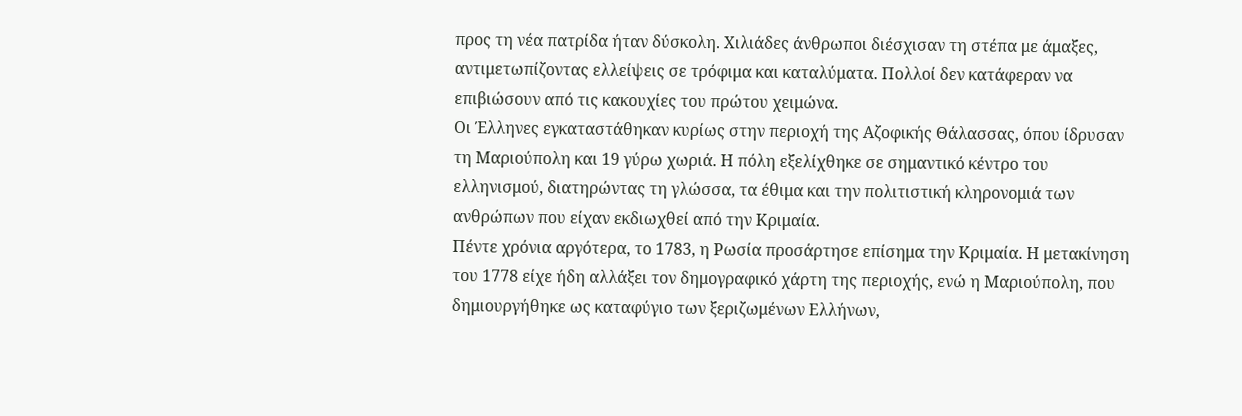προς τη νέα πατρίδα ήταν δύσκολη. Χιλιάδες άνθρωποι διέσχισαν τη στέπα με άμαξες, αντιμετωπίζοντας ελλείψεις σε τρόφιμα και καταλύματα. Πολλοί δεν κατάφεραν να επιβιώσουν από τις κακουχίες του πρώτου χειμώνα.
Οι Έλληνες εγκαταστάθηκαν κυρίως στην περιοχή της Αζοφικής Θάλασσας, όπου ίδρυσαν τη Μαριούπολη και 19 γύρω χωριά. Η πόλη εξελίχθηκε σε σημαντικό κέντρο του ελληνισμού, διατηρώντας τη γλώσσα, τα έθιμα και την πολιτιστική κληρονομιά των ανθρώπων που είχαν εκδιωχθεί από την Κριμαία.
Πέντε χρόνια αργότερα, το 1783, η Ρωσία προσάρτησε επίσημα την Κριμαία. Η μετακίνηση του 1778 είχε ήδη αλλάξει τον δημογραφικό χάρτη της περιοχής, ενώ η Μαριούπολη, που δημιουργήθηκε ως καταφύγιο των ξεριζωμένων Ελλήνων,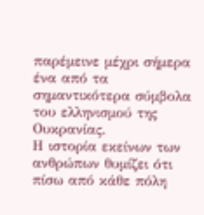παρέμεινε μέχρι σήμερα ένα από τα σημαντικότερα σύμβολα του ελληνισμού της Ουκρανίας.
Η ιστορία εκείνων των ανθρώπων θυμίζει ότι πίσω από κάθε πόλη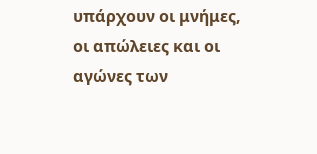υπάρχουν οι μνήμες, οι απώλειες και οι αγώνες των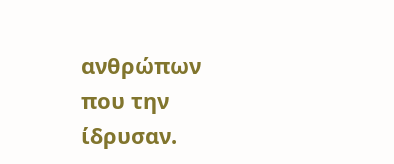ανθρώπων που την ίδρυσαν.